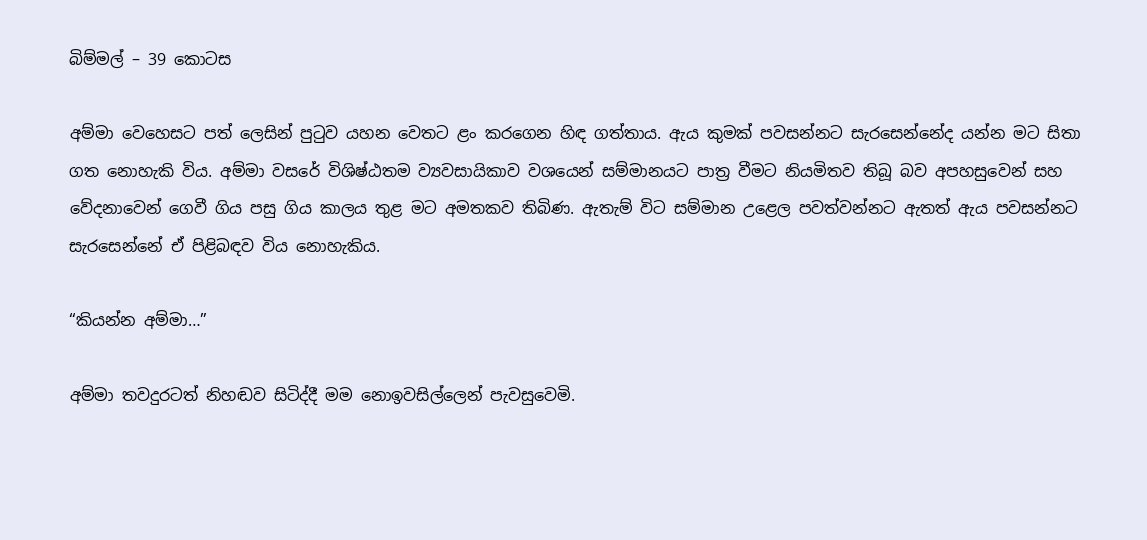බිම්මල් – 39 කොටස

අම්මා වෙහෙසට පත් ලෙසින් පුටුව යහන වෙතට ළං කරගෙන හිඳ ගත්තාය. ඇය කුමක් පවසන්නට සැරසෙන්නේද යන්න මට සිතා ගත නොහැකි විය. අම්මා වසරේ විශිෂ්ඨතම ව්‍යවසායිකාව වශයෙන් සම්මානයට පාත්‍ර වීමට නියමිතව තිබූ බව අපහසුවෙන් සහ වේදනාවෙන් ගෙවී ගිය පසු ගිය කාලය තුළ මට අමතකව තිබිණ. ඇතැම් විට සම්මාන උළෙල පවත්වන්නට ඇතත් ඇය පවසන්නට සැරසෙන්නේ ඒ පිළිබඳව විය නොහැකිය.

“කියන්න අම්මා…”

අම්මා තවදුරටත් නිහඬව සිටිද්දී මම නොඉවසිල්ලෙන් පැවසුවෙමි.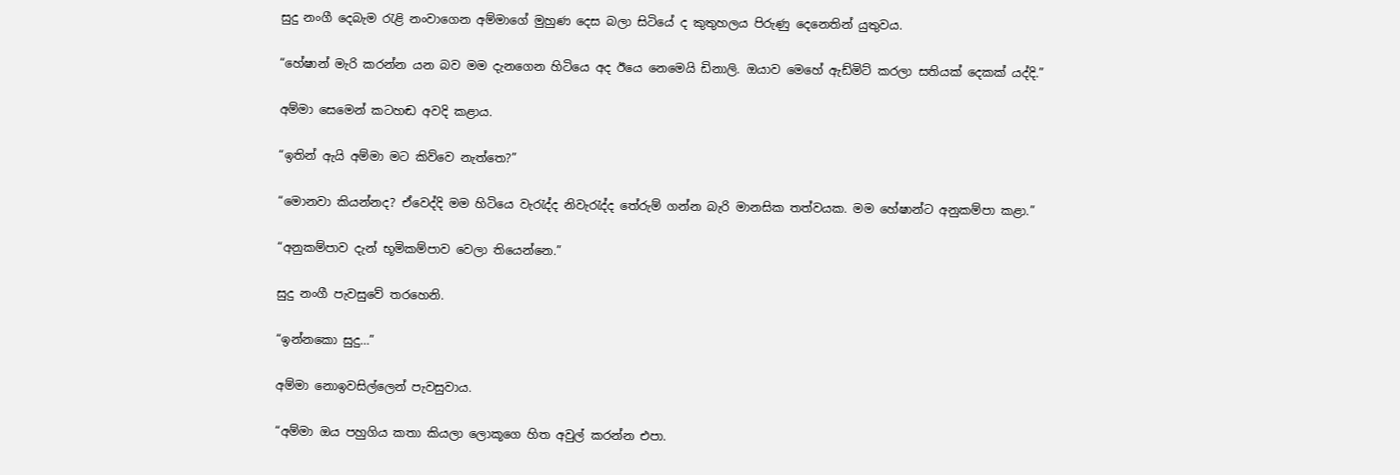සුදු නංගී දෙබැම රැළි නංවාගෙන අම්මාගේ මුහුණ දෙස බලා සිටියේ ද කුතුහලය පිරුණු දෙනෙතින් යුතුවය.

“හේෂාන් මැරි කරන්න යන බව මම දැනගෙන හිටියෙ අද ඊයෙ නෙමෙයි ඩිනාලි. ඔයාව මෙහේ ඇඩ්මිට් කරලා සතියක් දෙකක් යද්දි.”

අම්මා සෙමෙන් කටහඬ අවදි කළාය.

“ඉතින් ඇයි අම්මා මට කිව්වෙ නැත්තෙ?”

“මොනවා කියන්නද? ඒවෙද්දි මම හිටියෙ වැරැද්ද නිවැරැද්ද තේරුම් ගන්න බැරි මානසික තත්වයක. මම හේෂාන්ට අනුකම්පා කළා.”

“අනුකම්පාව දැන් භූමිකම්පාව වෙලා තියෙන්නෙ.”

සුදු නංගී පැවසුවේ තරහෙනි.

“ඉන්නකො සුදු…”

අම්මා නොඉවසිල්ලෙන් පැවසුවාය.

“අම්මා ඔය පහුගිය කතා කියලා ලොකූගෙ හිත අවුල් කරන්න එපා.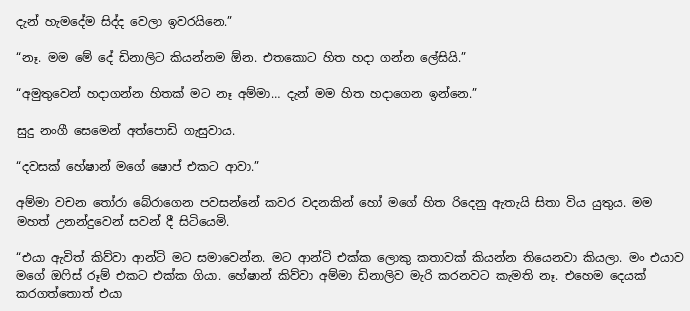දැන් හැමදේම සිද්ද වෙලා ඉවරයිනෙ.”

“නෑ. මම මේ දේ ඩිනාලිට කියන්නම ඕන. එතකොට හිත හදා ගන්න ලේසියි.”

“අමුතුවෙන් හදාගන්න හිතක් මට නෑ අම්මා… දැන් මම හිත හදාගෙන ඉන්නෙ.”

සුදු නංගී සෙමෙන් අත්පොඩි ගැසුවාය.

“දවසක් හේෂාන් මගේ ෂොප් එකට ආවා.”

අම්මා වචන තෝරා බේරාගෙන පවසන්නේ කවර වදනකින් හෝ මගේ හිත රිදෙනු ඇතැයි සිතා විය යුතුය. මම මහත් උනන්දුවෙන් සවන් දී සිටියෙමි.

“එයා ඇවිත් කිව්වා ආන්ටි මට සමාවෙන්න. මට ආන්ටි එක්ක ලොකු කතාවක් කියන්න තියෙනවා කියලා. මං එයාව මගේ ඔෆිස් රූම් එකට එක්ක ගියා. හේෂාන් කිව්වා අම්මා ඩිනාලිව මැරි කරනවට කැමති නෑ. එහෙම දෙයක් කරගත්තොත් එයා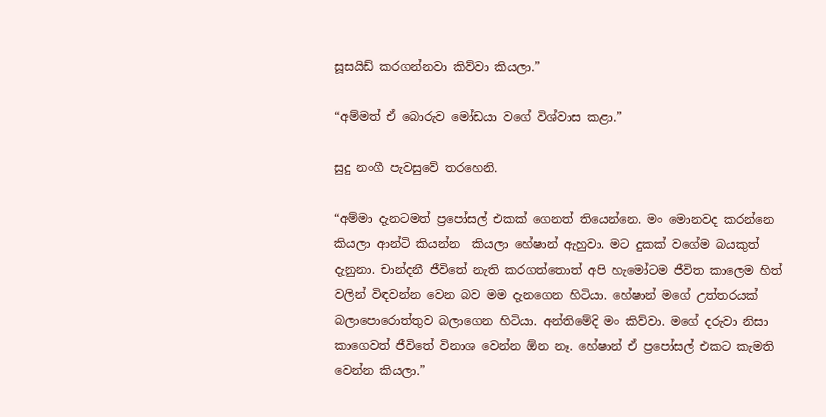සූසයිඩ් කරගන්නවා කිව්වා කියලා.”

“අම්මත් ඒ බොරුව මෝඩයා වගේ විශ්වාස කළා.”

සුදු නංගී පැවසුවේ තරහෙනි.

“අම්මා දැනටමත් ප්‍රපෝසල් එකක් ගෙනත් තියෙන්නෙ. මං මොනවද කරන්නෙ කියලා ආන්ටි කියන්න  කියලා හේෂාන් ඇහුවා. මට දුකක් වගේම බයකුත් දැනුනා. චාන්දනී ජීවිතේ නැති කරගත්තොත් අපි හැමෝටම ජීවිත කාලෙම හිත් වලින් විඳවන්න වෙන බව මම දැනගෙන හිටියා. හේෂාන් මගේ උත්තරයක් බලාපොරොත්තුව බලාගෙන හිටියා. අන්තිමේදි මං කිව්වා. මගේ දරුවා නිසා කාගෙවත් ජීවිතේ විනාශ වෙන්න ඕන නෑ. හේෂාන් ඒ ප්‍රපෝසල් එකට කැමති වෙන්න කියලා.”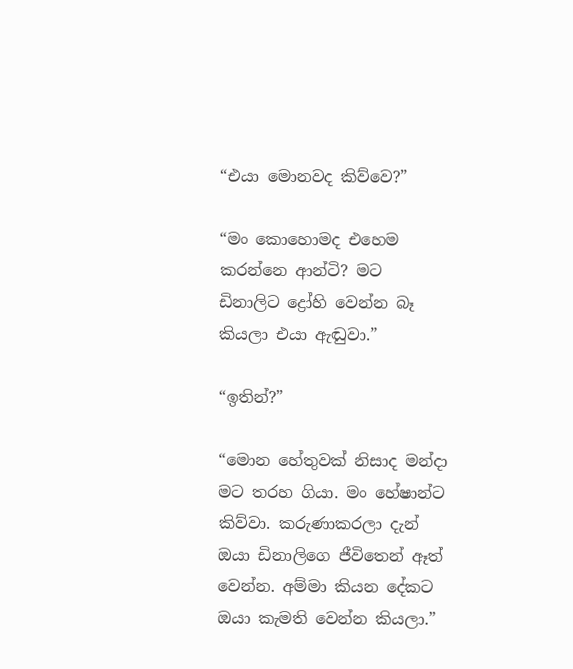“එයා මොනවද කිව්වෙ?”

“මං කොහොමද එහෙම කරන්නෙ ආන්ටි? මට ඩිනාලිට ද්‍රෝහි වෙන්න බෑ කියලා එයා ඇඬුවා.”

“ඉතින්?”

“මොන හේතුවක් නිසාද මන්දා මට තරහ ගියා. මං හේෂාන්ට කිව්වා. කරුණාකරලා දැන් ඔයා ඩිනාලිගෙ ජීවිතෙන් ඈත් වෙන්න. අම්මා කියන දේකට ඔයා කැමති වෙන්න කියලා.”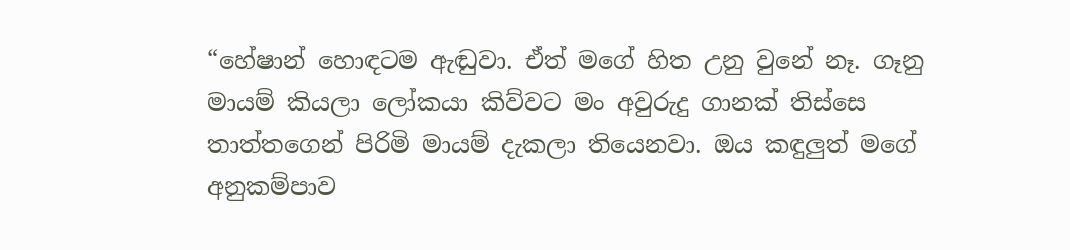“හේෂාන් හොඳටම ඇඬුවා. ඒත් මගේ හිත උනු වුනේ නෑ. ගෑනු මායම් කියලා ලෝකයා කිව්වට මං අවුරුදු ගානක් තිස්සෙ තාත්තගෙන් පිරිමි මායම් දැකලා තියෙනවා. ඔය කඳුලුත් මගේ අනුකම්පාව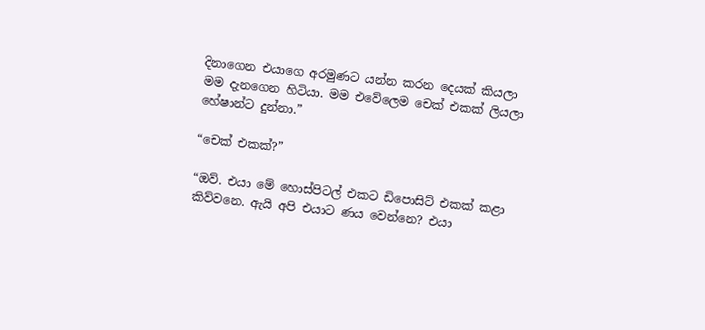දිනාගෙන එයාගෙ අරමුණට යන්න කරන දෙයක් කියලා මම දැනගෙන හිටියා. මම එවේලෙම චෙක් එකක් ලියලා හේෂාන්ට දුන්නා.”

“චෙක් එකක්?”

“ඔව්. එයා මේ හොස්පිටල් එකට ඩිපොසිට් එකක් කළා කිව්වනෙ. ඇයි අපි එයාට ණය වෙන්නෙ? එයා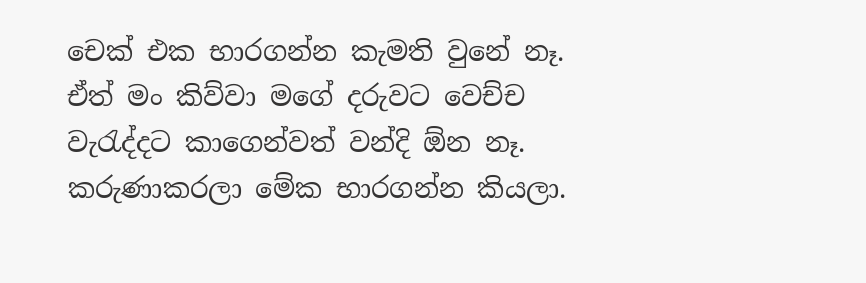චෙක් එක භාරගන්න කැමති වුනේ නෑ. ඒත් මං කිව්වා මගේ දරුවට වෙච්ච වැරැද්දට කාගෙන්වත් වන්දි ඕන නෑ. කරුණාකරලා මේක භාරගන්න කියලා.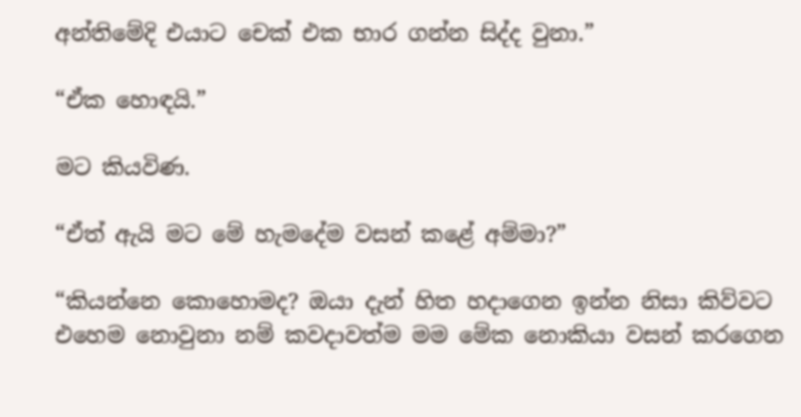අන්තිමේදි එයාට චෙක් එක භාර ගන්න සිද්ද වුනා.”

“ඒක හොඳයි.”

මට කියවිණ.

“ඒත් ඇයි මට මේ හැමදේම වසන් කළේ අම්මා?”

“කියන්නෙ කොහොමද? ඔයා දැන් හිත හදාගෙන ඉන්න නිසා කිව්වට එහෙම නොවුනා නම් කවදාවත්ම මම මේක නොකියා වසන් කරගෙන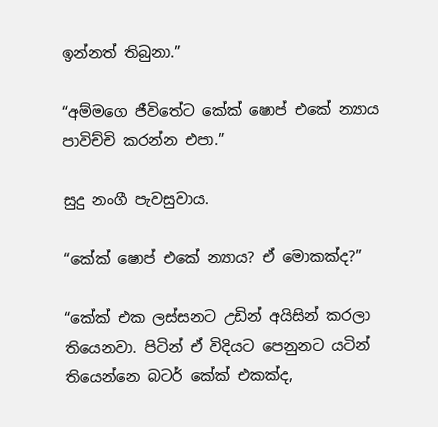ඉන්නත් තිබුනා.”

“අම්මගෙ ජීවිතේට කේක් ෂොප් එකේ න්‍යාය පාවිච්චි කරන්න එපා.”

සුදු නංගී පැවසුවාය.

“කේක් ෂොප් එකේ න්‍යාය? ඒ මොකක්ද?”

“කේක් එක ලස්සනට උඩින් අයිසින් කරලා තියෙනවා. පිටින් ඒ විදියට පෙනුනට යටින් තියෙන්නෙ බටර් කේක් එකක්ද,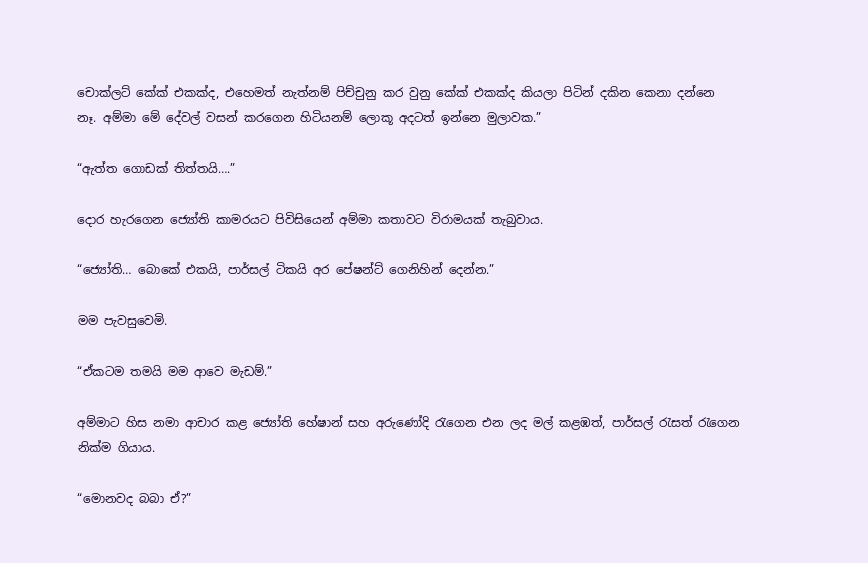චොක්ලට් කේක් එකක්ද, එහෙමත් නැත්නම් පිච්චුනු කර වුනු කේක් එකක්ද කියලා පිටින් දකින කෙනා දන්නෙ නෑ. අම්මා මේ දේවල් වසන් කරගෙන හිටියනම් ලොකූ අදටත් ඉන්නෙ මුලාවක.”

“ඇත්ත ගොඩක් තිත්තයි….”

දොර හැරගෙන ජ්‍යෝති කාමරයට පිවිසියෙන් අම්මා කතාවට විරාමයක් තැබුවාය.

“ජ්‍යෝති… බොකේ එකයි, පාර්සල් ටිකයි අර පේෂන්ට් ගෙනිහින් දෙන්න.”

මම පැවසුවෙමි.

“ඒකටම තමයි මම ආවෙ මැඩම්.”

අම්මාට හිස නමා ආචාර කළ ජ්‍යෝති හේෂාන් සහ අරුණෝදි රැගෙන එන ලද මල් කළඹත්, පාර්සල් රැසත් රැගෙන නික්ම ගියාය.

“මොනවද බබා ඒ?”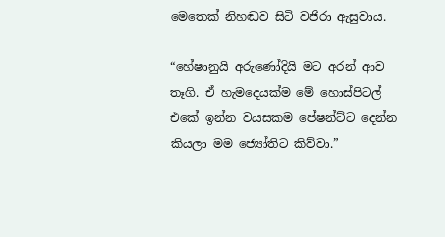මෙතෙක් නිහඬව සිටි වජිරා ඇසුවාය.

“හේෂානුයි අරුණෝදියි මට අරන් ආව තෑගි. ඒ හැමදෙයක්ම මේ හොස්පිටල් එකේ ඉන්න වයසකම පේෂන්ට්ට දෙන්න කියලා මම ජ්‍යෝතිට කිව්වා.”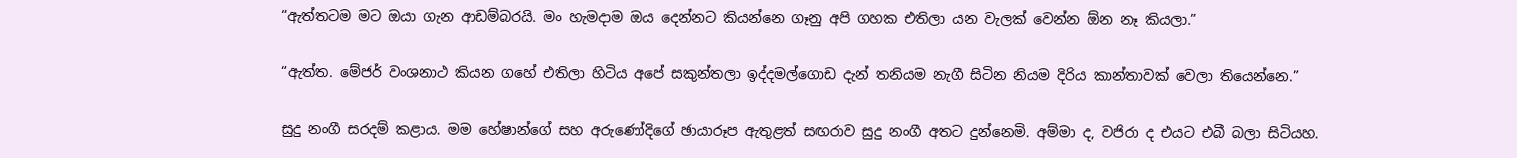“ඇත්තටම මට ඔයා ගැන ආඩම්බරයි. මං හැමදාම ඔය දෙන්නට කියන්නෙ ගෑනු අපි ගහක එතිලා යන වැලක් වෙන්න ඕන නෑ කියලා.”

“ඇත්ත. මේජර් වංශනාථ කියන ගහේ එතිලා හිටිය අපේ සකුන්තලා ඉද්දමල්ගොඩ දැන් තනියම නැගී සිටින නියම දිරිය කාන්තාවක් වෙලා තියෙන්නෙ.”

සුදු නංගී සරදම් කළාය. මම හේෂාන්ගේ සහ අරුණෝදිගේ ඡායාරූප ඇතුළත් සඟරාව සුදු නංගී අතට දුන්නෙමි. අම්මා ද, වජිරා ද එයට එබී බලා සිටියහ.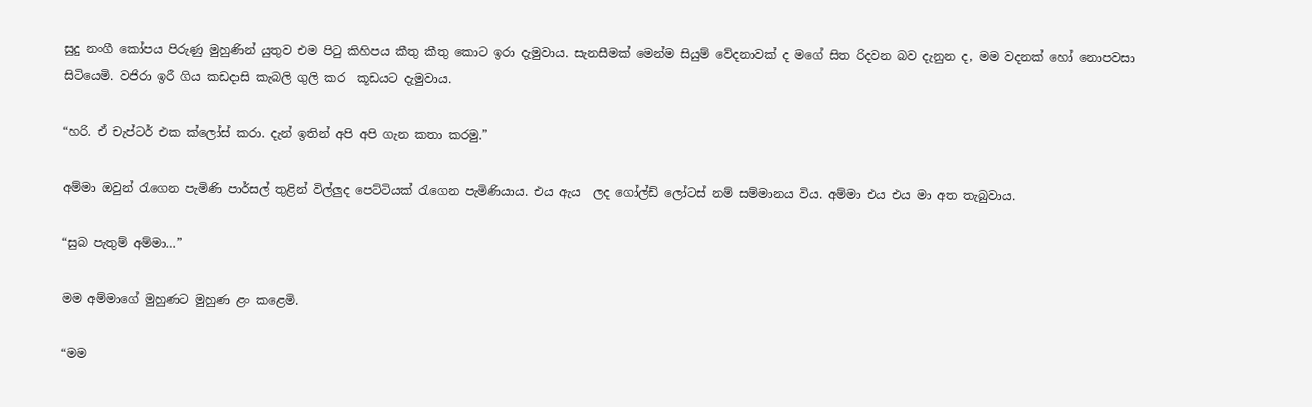සුදු නංගී කෝපය පිරුණු මුහුණින් යුතුව එම පිටු කිහිපය කීතු කීතු කොට ඉරා දැමුවාය. සැනසීමක් මෙන්ම සියුම් වේදනාවක් ද මගේ සිත රිදවන බව දැනුන ද, මම වදනක් හෝ නොපවසා සිටියෙමි. වජිරා ඉරී ගිය කඩදාසි කැබලි ගුලි කර  කූඩයට දැමුවාය.

“හරි. ඒ චැප්ටර් එක ක්ලෝස් කරා. දැන් ඉතින් අපි අපි ගැන කතා කරමු.”

අම්මා ඔවුන් රැගෙන පැමිණි පාර්සල් තුළින් විල්ලුද පෙට්ටියක් රැගෙන පැමිණියාය. එය ඇය  ලද ගෝල්ඩ් ලෝටස් නම් සම්මානය විය. අම්මා එය එය මා අත තැබුවාය.

“සුබ පැතුම් අම්මා…”

මම අම්මාගේ මුහුණට මුහුණ ළං කළෙමි.

“මම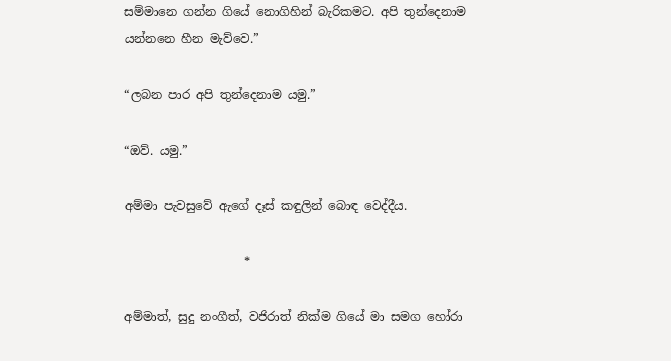සම්මානෙ ගන්න ගියේ නොගිහින් බැරිකමට. අපි තුන්දෙනාම යන්නනෙ හීන මැව්වෙ.”

“ලබන පාර අපි තුන්දෙනාම යමු.”

“ඔව්. යමු.”

අම්මා පැවසුවේ ඇගේ දෑස් කඳුලින් බොඳ වෙද්දීය.

                    *

අම්මාත්, සුදු නංගීත්, වජිරාත් නික්ම ගියේ මා සමග හෝරා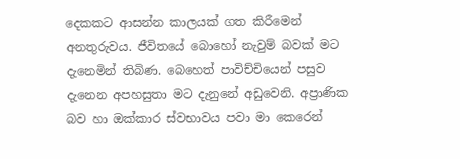දෙකකට ආසන්න කාලයක් ගත කිරීමෙන් අනතුරුවය. ජීවිතයේ බොහෝ නැවුම් බවක් මට දැනෙමින් තිබිණ. බෙහෙත් පාවිච්චියෙන් පසුව දැනෙන අපහසුතා මට දැනුනේ අඩුවෙනි. අප්‍රාණික බව හා ඔක්කාර ස්වභාවය පවා මා කෙරෙන්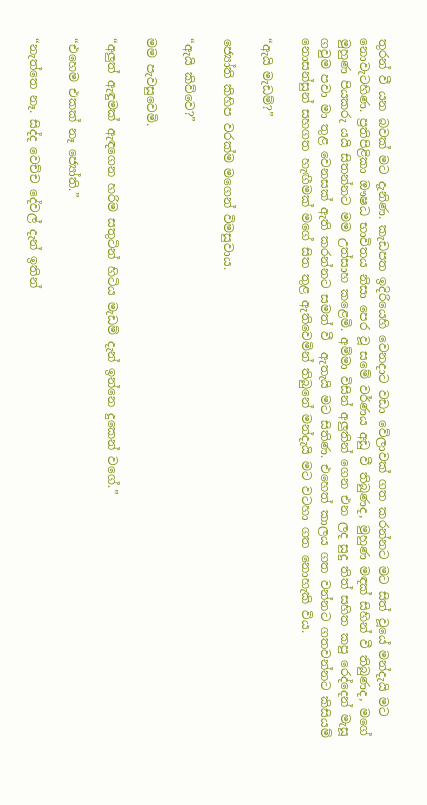තුරන් වී යන බවක් මට දැනිණ. කැඩපත ඉදිරියෙහි වෙනදාට වඩා වේලාවක් ගත කරන්නට මට සිත් වූයේ මන්දැයි මට නොවැටහිණ. ප්‍රතිපිළිකා ඖෂධ භාවිතය නිසා පෙර වූ සමේ වර්ණය අඩු වී තිබුණද, මුහුණ මඳක් සිහින් වී තිබුණද, මගේ මුහුණ පියකරු යයි සිතන්නට මම උත්සාහ කළෙමි. අම්මා විසින් අලුතින් ගෙන එන ලද සුදු තිත් සහිත කපු රෙද්දෙන් මැසූ ගවුම පවා මා තුළ වෙනසක් ඇති කරන්නට සමත් වී  ඇතැයි මට සිතිණ. එහෙත් කාලය ගත වන්නට ගතවන්නට කිසියම් නොසන්සුන් සහගත හැඟීමක් මගේ සිත තුළ ඇතිවෙමින් තිබුනේ මන්දැයි මට වටහා ගත නොහැකි විය.

“ඇයි මැඩම්?”

ජ්‍යෝති කිහිප වරක්ම මගෙන් විමසුවාය.

“ඇයි කිව්වෙ?”

මම පැවසුවෙමි.

“අලුත් ඇඳුමක් ඇඳගෙන හරිම සතුටින් හිටිය මැඩම් දැන් ඉන්නෙ දුකෙන් වගේ.”

“එහෙම එකක් නෑ ජ්‍යෝති.”

“නැත්තෙ නෑ. සිද්ද වෙච්ච දේවල් දැන් ඉතින්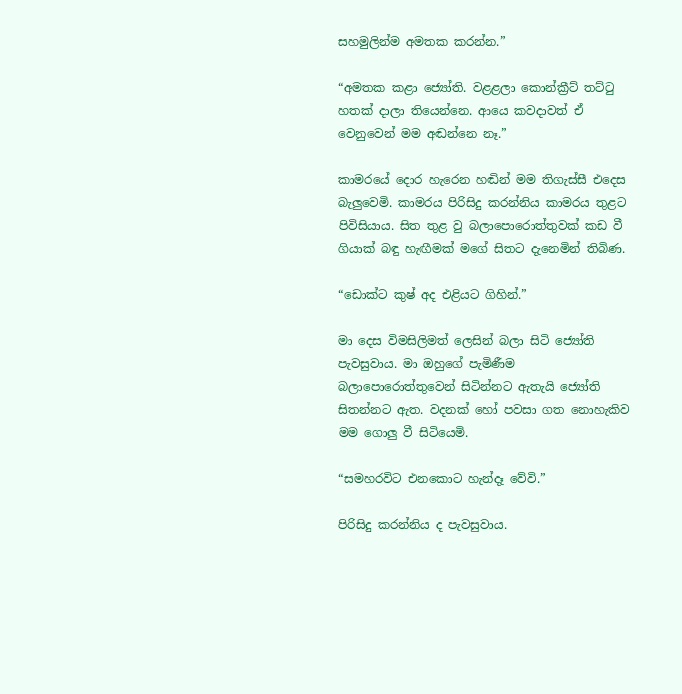සහමුලින්ම අමතක කරන්න.”

“අමතක කළා ජ්‍යෝති. වළළලා කොන්ක්‍රීට් තට්ටු හතක් දාලා තියෙන්නෙ. ආයෙ කවදාවත් ඒ වෙනුවෙන් මම අඬන්නෙ නෑ.”

කාමරයේ දොර හැරෙන හඬින් මම තිගැස්සී එදෙස බැලුවෙමි. කාමරය පිරිසිදු කරන්නිය කාමරය තුළට පිවිසියාය. සිත තුළ වු බලාපොරොත්තුවක් කඩ වී ගියාක් බඳු හැඟීමක් මගේ සිතට දැනෙමින් තිබිණ.

“ඩොක්ට කුෂ් අද එළියට ගිහින්.”

මා දෙස විමසිලිමත් ලෙසින් බලා සිටි ජ්‍යෝති පැවසුවාය. මා ඔහුගේ පැමිණීම බලාපොරොත්තුවෙන් සිටින්නට ඇතැයි ජ්‍යෝති සිතන්නට ඇත. වදනක් හෝ පවසා ගත නොහැකිව මම ගොලු වී සිටියෙමි.

“සමහරවිට එනකොට හැන්දෑ වේවි.”

පිරිසිදු කරන්නිය ද පැවසුවාය.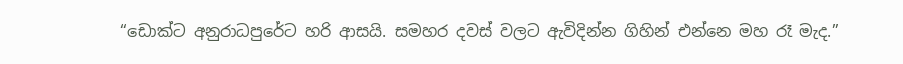“ඩොක්ට අනුරාධපුරේට හරි ආසයි. සමහර දවස් වලට ඇවිදින්න ගිහින් එන්නෙ මහ රෑ මැද.”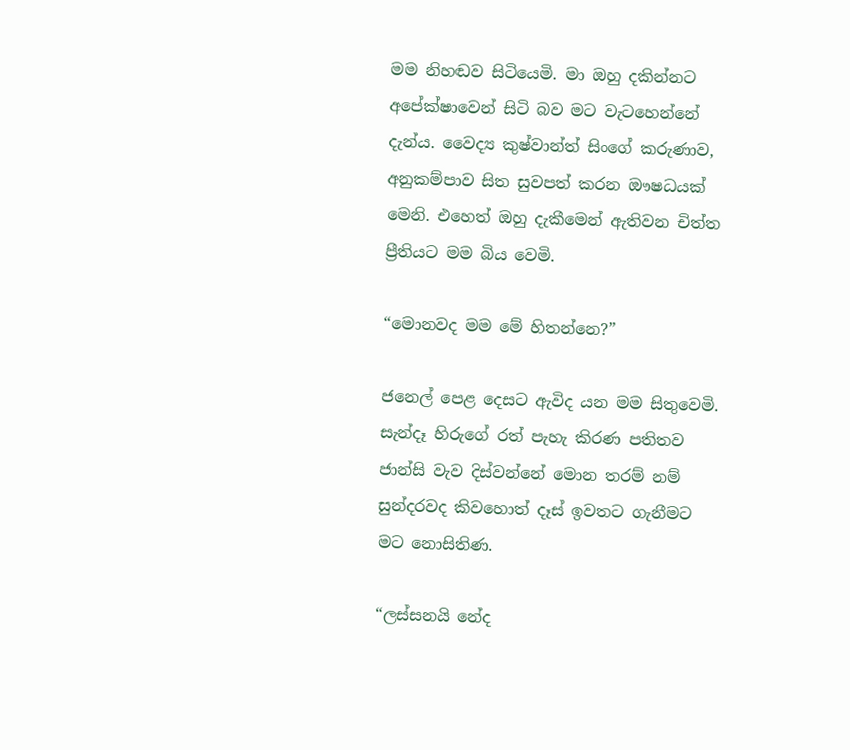මම නිහඬව සිටියෙමි. මා ඔහු දකින්නට අපේක්ෂාවෙන් සිටි බව මට වැටහෙන්නේ දැන්ය. වෛද්‍ය කුෂ්වාන්ත් සිංගේ කරුණාව, අනුකම්පාව සිත සුවපත් කරන ඖෂධයක් මෙනි. එහෙත් ඔහු දැකීමෙන් ඇතිවන චිත්ත ප්‍රීතියට මම බිය වෙමි.

“මොනවද මම මේ හිතන්නෙ?”

ජනෙල් පෙළ දෙසට ඇවිද යන මම සිතුවෙමි. සැන්දෑ හිරුගේ රත් පැහැ කිරණ පතිතව ජාන්සි වැව දිස්වන්නේ මොන තරම් නම් සුන්දරවද කිවහොත් දෑස් ඉවතට ගැනීමට මට නොසිතිණ.

“ලස්සනයි නේද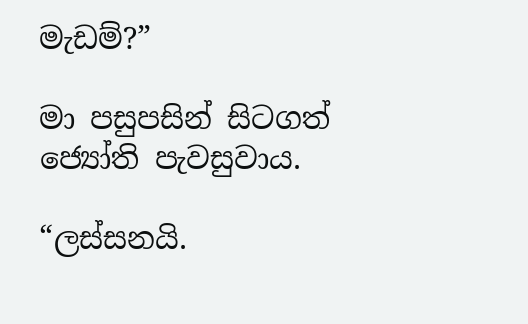මැඩම්?”

මා පසුපසින් සිටගත් ජ්‍යෝති පැවසුවාය.

“ලස්සනයි.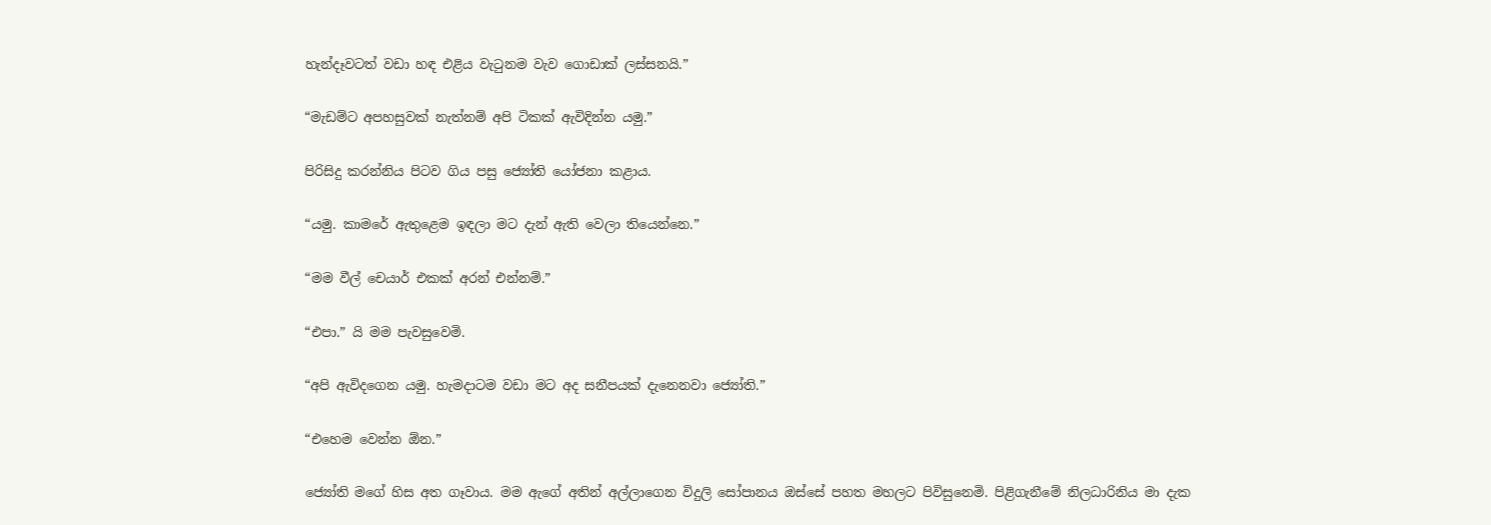හැන්දෑවටත් වඩා හඳ එළිය වැටුනම වැව ගොඩාක් ලස්සනයි.”

“මැඩම්ට අපහසුවක් නැත්නම් අපි ටිකක් ඇවිදින්න යමු.”

පිරිසිදු කරන්නිය පිටව ගිය පසු ජ්‍යෝති යෝජනා කළාය.

“යමු. කාමරේ ඇතුළෙම ඉඳලා මට දැන් ඇති වෙලා තියෙන්නෙ.”

“මම වීල් චෙයාර් එකක් අරන් එන්නම්.”

“එපා.” යි මම පැවසුවෙමි.

“අපි ඇවිදගෙන යමු. හැමදාටම වඩා මට අද සනීපයක් දැනෙනවා ජ්‍යෝති.”

“එහෙම වෙන්න ඕන.”

ජ්‍යෝති මගේ හිස අත ගෑවාය. මම ඇගේ අතින් අල්ලාගෙන විදුලි සෝපානය ඔස්සේ පහත මහලට පිවිසුනෙමි. පිළිගැනීමේ නිලධාරිනිය මා දැක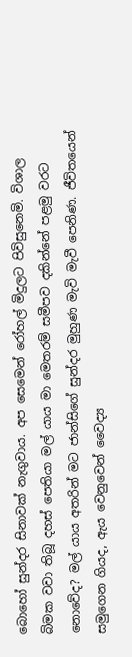බොහෝ සුන්දර සිනාවක් නැගුවාය. අප සෙමෙන් රෝහල් මිදුලට පිවිසුනෙමි. විශාල බිමක වවා තිබූ දහස් පෙතියා මල් යාය මා මෙතරම් සමීපව දකින්නේ පළමු වරට නොවේද? මල් යාය අතරින් මට ජාන්සිගේ සුන්දර මුහුණ මැවි මැවී පෙනිණ. ජීවිතයෙන් සමුගෙන ගියද, ඇය වෙනුවෙන් වෛද්‍ය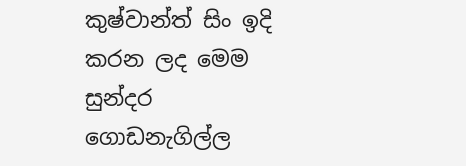කුෂ්වාන්ත් සිං ඉදි කරන ලද මෙම සුන්දර ගොඩනැගිල්ල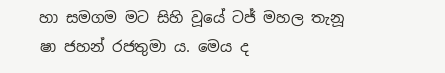හා සමගම මට සිහි වූයේ ටජ් මහල තැනූ ෂා ජහන් රජතුමා ය. මෙය ද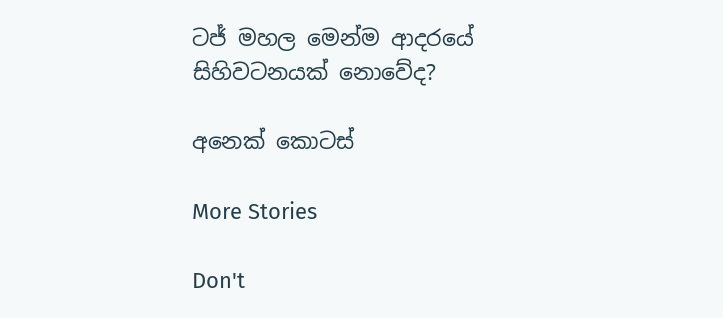ටජ් මහල මෙන්ම ආදරයේ සිහිවටනයක් නොවේද?

අනෙක් කොටස්

More Stories

Don't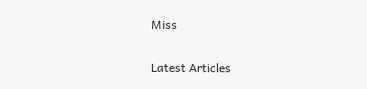Miss


Latest Articles